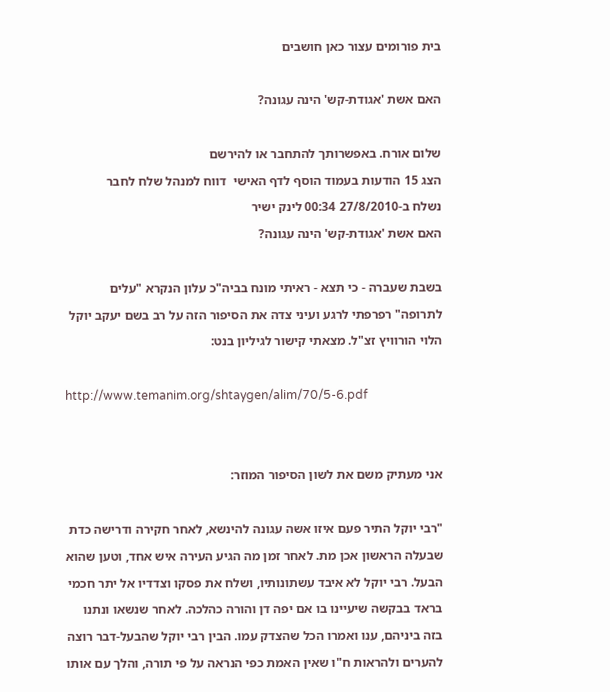בית פורומים עצור כאן חושבים

האם אשת 'אגודת-קש' הינה עגונה?

שלום אורח. באפשרותך להתחבר או להירשם
הצג 15 הודעות בעמוד הוסף לדף האישי  דווח למנהל שלח לחבר
נשלח ב-27/8/2010 00:34 לינק ישיר
האם אשת 'אגודת-קש' הינה עגונה?

בשבת שעברה - כי תצא - ראיתי מונח בביה"כ עלון הנקרא "עלים לתרופה" רפרפתי לרגע ועיני צדה את הסיפור הזה על רב בשם יעקב יוקל הלוי הורוויץ זצ"ל. מצאתי קישור לגיליון בנט:

http://www.temanim.org/shtaygen/alim/70/5-6.pdf


אני מעתיק משם את לשון הסיפור המוזר:

"רבי יוקל התיר פעם איזו אשה עגונה להינשא, לאחר חקירה ודרישה כדת שבעלה הראשון אכן מת. לאחר זמן מה הגיע העירה איש אחד, וטען שהוא הבעל. רבי יוקל לא איבד עשתונותיו, ושלח את פסקו וצדדיו אל יתר חכמי בראד בבקשה שיעיינו בו אם יפה דן והורה כהלכה. לאחר שנשאו ונתנו בזה ביניהם, ענו ואמרו הכל שהצדק עמו. הבין רבי יוקל שהבעל-דבר רוצה להערים ולהראות ח"ו שאין האמת כפי הנראה על פי תורה, והלך עם אותו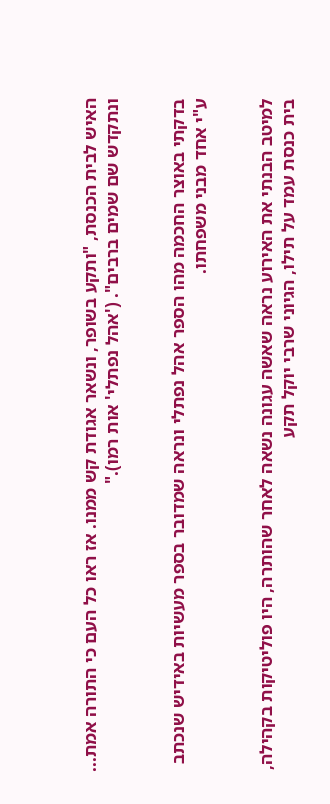האיש לבית הכנסת, "ותקע בשופר, ונשאר אגודת קש ממנו. אז ראו כל העם כי התורה אמת... ונתקדש שם שמים ברבים". ('אהל נפתלי' אות רמו)."


בדקתי באוצר החכמה מהו הספר אהל נפתלי ונראה שמדובר בספר מעשיות באידיש שנכתב ע"י אחד מבני משפחתו.


למיטב הבנתי את האירוע נראה שאשה עגונה נשאה לאחר שהותרה, היו פוליטיקות בקהילה, בית כנסת עמד על תילו, הגיוני שרבי יוקל תקע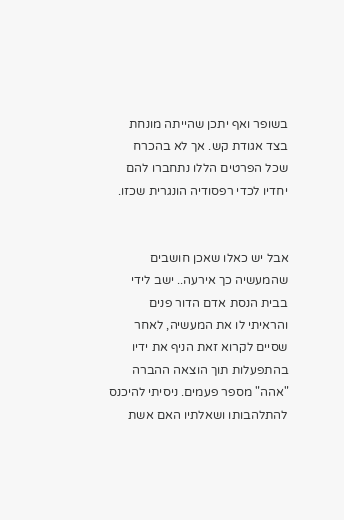בשופר ואף יתכן שהייתה מונחת בצד אגודת קש. אך לא בהכרח שכל הפרטים הללו נתחברו להם יחדיו לכדי רפסודיה הונגרית שכזו.


אבל יש כאלו שאכן חושבים שהמעשיה כך אירעה.. ישב לידי בבית הנסת אדם הדור פנים והראיתי לו את המעשיה, לאחר שסיים לקרוא זאת הניף את ידיו בהתפעלות תוך הוצאה ההברה "אהה" מספר פעמים. ניסיתי להיכנס להתלהבותו ושאלתיו האם אשת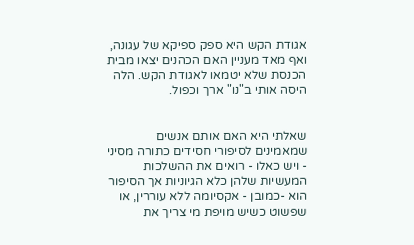אגודת הקש היא ספק ספיקא של עגונה, ואף מאד מעניין האם הכהנים יצאו מבית הכנסת שלא יטמאו לאגודת הקש. הלה היסה אותי ב"נו" ארך וכפול.


שאלתי היא האם אותם אנשים שמאמינים לסיפורי חסידים כתורה מסיני - ויש כאלו - רואים את ההשלכות המעשיות שלהן כלא הגיוניות אך הסיפור הוא -כמובן - אקסיומה ללא עוררין, או שפשוט כשיש מויפת מי צריך את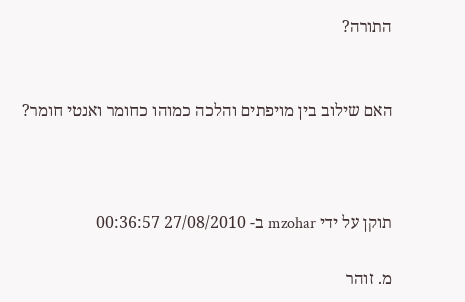התורה?


האם שילוב בין מויפתים והלכה כמוהו כחומר ואנטי חומר?



תוקן על ידי mzohar ב- 27/08/2010 00:36:57

מ. זוהר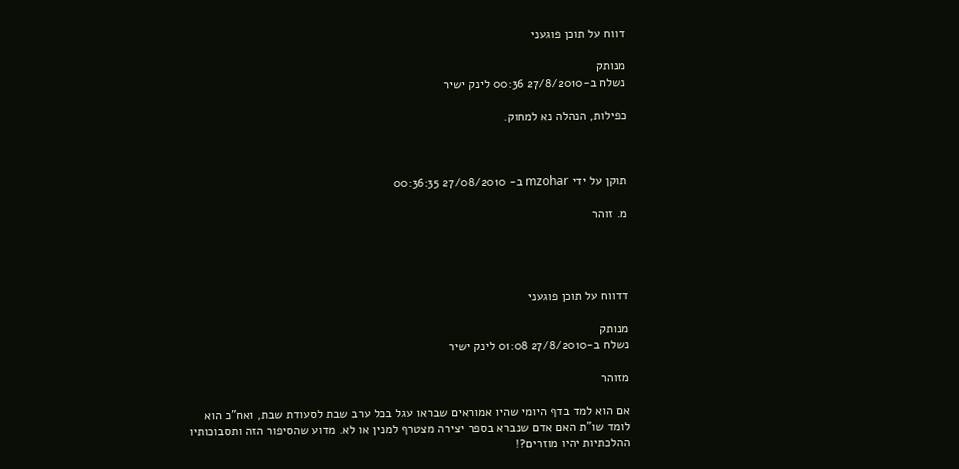דווח על תוכן פוגעני

מנותק
נשלח ב-27/8/2010 00:36 לינק ישיר

כפילות, הנהלה נא למחוק.



תוקן על ידי mzohar ב- 27/08/2010 00:36:35

מ. זוהר




דדווח על תוכן פוגעני

מנותק
נשלח ב-27/8/2010 01:08 לינק ישיר

מזוהר

אם הוא למד בדף היומי שהיו אמוראים שבראו עגל בכל ערב שבת לסעודת שבת, ואח"כ הוא לומד שו"ת האם אדם שנברא בספר יצירה מצטרף למנין או לא. מדוע שהסיפור הזה ותסבוכותיו ההלכתיות יהיו מוזרים?!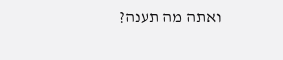ואתה מה תענה?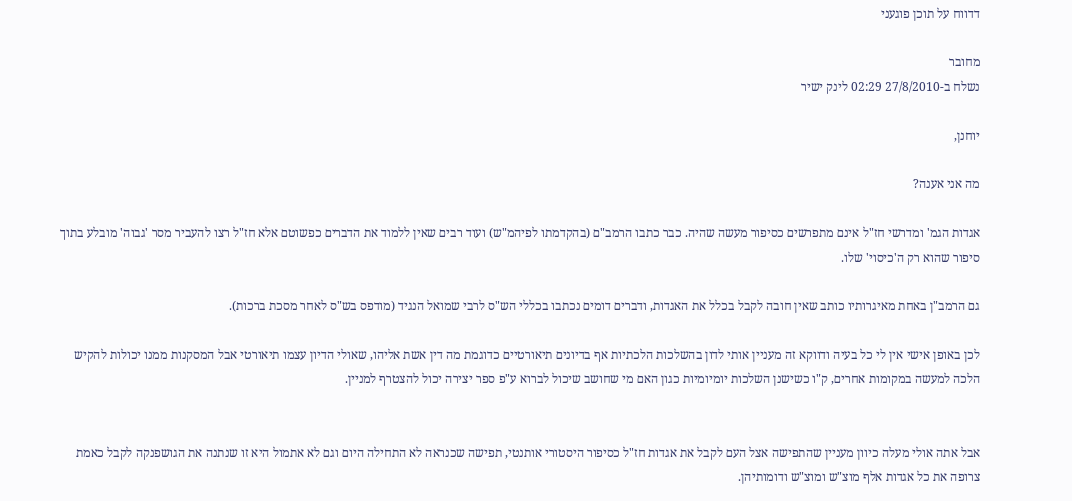דדווח על תוכן פוגעני

מחובר
נשלח ב-27/8/2010 02:29 לינק ישיר

יוחנן,

מה אני אענה?

אגדות הגמ' ומדרשי חז"ל אינם מתפרשים כסיפור מעשה שהיה. כבר כתבו הרמב"ם (בהקדמתו לפיהמ"ש) ועוד רבים שאין ללמוד את הדברים כפשוטם אלא חז"ל רצו להעביר מסר 'גבוה' מובלע בתוך סיפור שהוא רק ה'כיסוי' שלו.

גם הרמב"ן באחת מאיגרותיו כותב שאין חובה לקבל בכלל את האגדות, ודברים דומים נכתבו בכללי הש"ס לרבי שמואל הנגיד (מודפס בש"ס לאחר מסכת ברכות).

לכן באופן אישי אין לי כל בעיה ודווקא זה מעניין אותי לדון בהשלכות הלכתיות אף בדיונים תיאורטיים כדוגמת מה דין אשת אליהו, שאולי הדיון עצמו תיאורטי אבל המסקנות ממנו יכולות להקיש הלכה למעשה במקומות אחרים, ק"ו כשישנן השלכות יומיומיות כגון האם מי שחושב שיכול לברוא ע"פ ספר יצירה יכול להצטרף למניין.


אבל אתה אולי מעלה כיוון מעניין שהתפישה אצל העם לקבל את אגדות חז"ל כסיפור היסטורי אותנטי, תפישה שכנראה לא התחילה היום וגם לא אתמול היא זו שנתנה את הגושפנקה לקבל כאמת צרופה את כל אגדות אלף מוצ"ש ומוצ"ש ודומותיהן.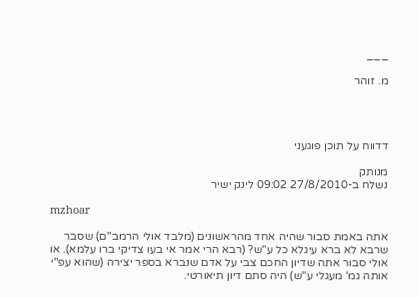___

מ. זוהר




דדווח על תוכן פוגעני

מנותק
נשלח ב-27/8/2010 09:02 לינק ישיר

mzhoar

אתה באמת סבור שהיה אחד מהראשונים (מלבד אולי הרמב"ם) שסבר שרבא לא ברא עיגלא כל ע"ש? (רבא הרי אמר אי בעו צדיקי ברו עלמא). או אולי סבור אתה שדיון החכם צבי על אדם שנברא בספר יצירה (שהוא עפ"י אותה גמ' מעגלי ע"ש) היה סתם דיון תיאורטי.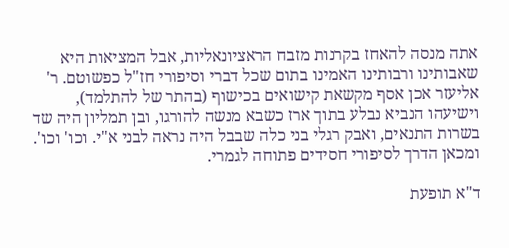אתה מנסה להאחז בקרנות מזבח הראציונאליות, אבל המציאות היא שאבותינו ורבותינו האמינו בתום שכל דברי וסיפורי חז"ל כפשוטם. ר' אליעזר אכן אסף מקשאת קישואים בכישוף (בהתר של להתלמד), וישיעהו הנביא נבלע בתוך ארז כשבא מנשה להורגו, ובן תמליון היה שד בשרות התנאים, ואבק רגלי בני כלה שבבל היה נראה לבני א"י. וכו' וכו'.
ומכאן הדרך לסיפורי חסידים פתוחה לגמרי.

ד"א תופעת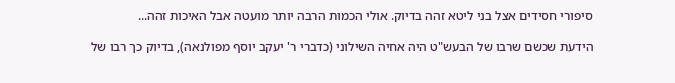סיפורי חסידים אצל בני ליטא זהה בדיוק. אולי הכמות הרבה יותר מועטה אבל האיכות זהה...

הידעת שכשם שרבו של הבעש"ט היה אחיה השילוני (כדברי ר' יעקב יוסף מפולנאה), בדיוק כך רבו של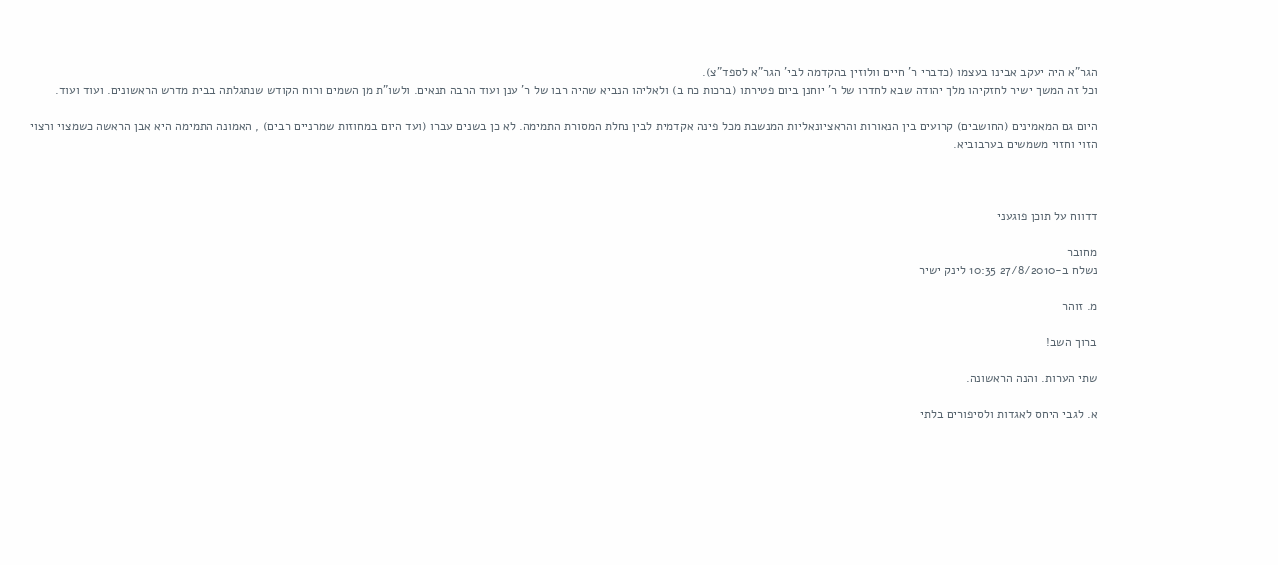הגר"א היה יעקב אבינו בעצמו (כדברי ר' חיים וולוזין בהקדמה לבי' הגר"א לספד"צ).
וכל זה המשך ישיר לחזקיהו מלך יהודה שבא לחדרו של ר' יוחנן ביום פטירתו (ברכות כח ב) ולאליהו הנביא שהיה רבו של ר' ענן ועוד הרבה תנאים. ולשו"ת מן השמים ורוח הקודש שנתגלתה בבית מדרש הראשונים. ועוד ועוד.

היום גם המאמינים (החושבים) קרועים בין הנאורות והראציונאליות המנשבת מכל פינה אקדמית לבין נחלת המסורת התמימה. לא כן בשנים עברו (ועד היום במחוזות שמרניים רבים) , האמונה התמימה היא אבן הראשה כשמצוי ורצוי הזוי וחזוי משמשים בערבוביא.



דדווח על תוכן פוגעני

מחובר
נשלח ב-27/8/2010 10:35 לינק ישיר

מ. זוהר

ברוך השב!

שתי הערות. והנה הראשונה.

א. לגבי היחס לאגדות ולסיפורים בלתי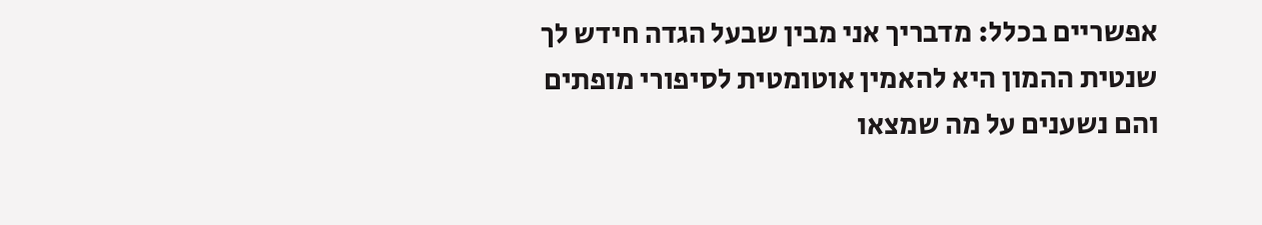אפשריים בכלל: מדבריך אני מבין שבעל הגדה חידש לך שנטית ההמון היא להאמין אוטומטית לסיפורי מופתים והם נשענים על מה שמצאו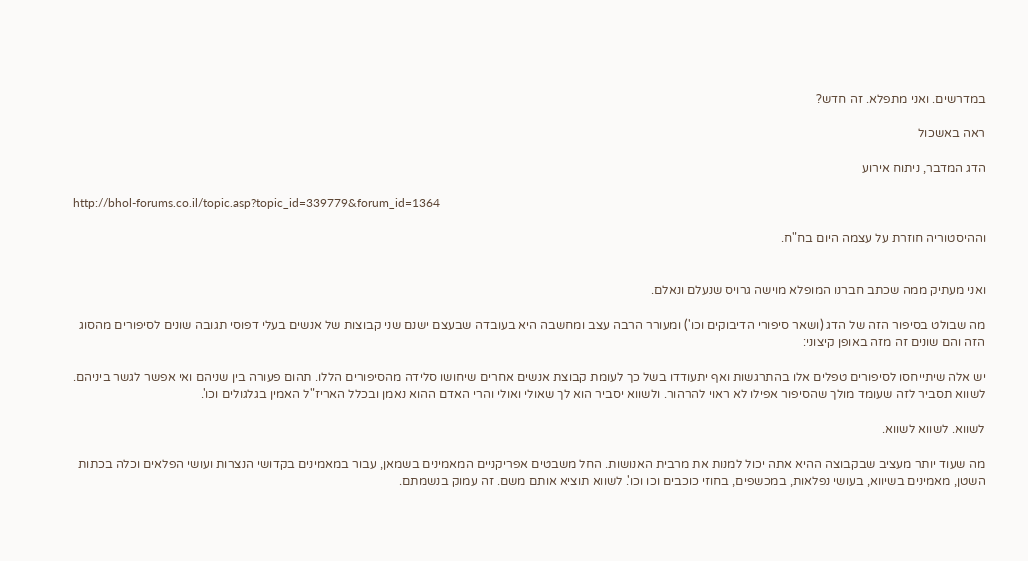במדרשים. ואני מתפלא. זה חדש?

ראה באשכול

הדג המדבר, ניתוח אירוע

http://bhol-forums.co.il/topic.asp?topic_id=339779&forum_id=1364

וההיסטוריה חוזרת על עצמה היום בח"ח.


ואני מעתיק ממה שכתב חברנו המופלא מוישה גרויס שנעלם ונאלם.

מה שבולט בסיפור הזה של הדג (ושאר סיפורי הדיבוקים וכו') ומעורר הרבה עצב ומחשבה היא בעובדה שבעצם ישנם שני קבוצות של אנשים בעלי דפוסי תגובה שונים לסיפורים מהסוג הזה והם שונים זה מזה באופן קיצוני:

יש אלה שיתייחסו לסיפורים טפלים אלו בהתרגשות ואף יתעודדו בשל כך לעומת קבוצת אנשים אחרים שיחושו סלידה מהסיפורים הללו. תהום פעורה בין שניהם ואי אפשר לגשר ביניהם. לשווא תסביר לזה שעומד מולך שהסיפור אפילו לא ראוי להרהור. ולשווא יסביר הוא לך שאולי ואולי והרי האדם ההוא נאמן ובכלל האריז"ל האמין בגלגולים וכו'.

לשווא. לשווא לשווא.

מה שעוד יותר מעציב שבקבוצה ההיא אתה יכול למנות את מרבית האנושות. החל משבטים אפריקניים המאמינים בשמאן, עבור במאמינים בקדושי הנצרות ועושי הפלאים וכלה בכתות השטן, מאמינים בשיווא, בעושי נפלאות, במכשפים, בחוזי כוכבים וכו וכו'. לשווא תוציא אותם משם. זה עמוק בנשמתם.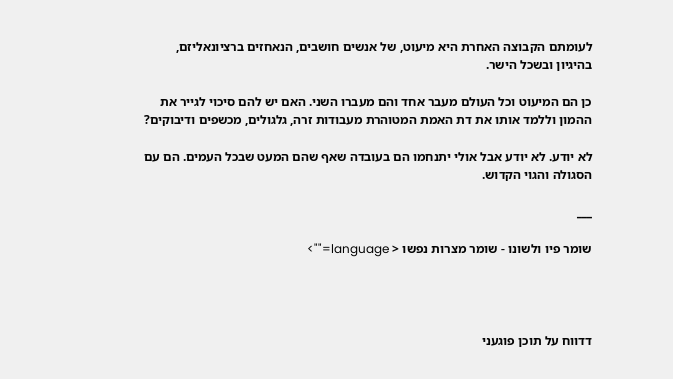לעומתם הקבוצה האחרת היא מיעוט, של אנשים חושבים, הנאחזים ברציונאליזם, בהיגיון ובשכל הישר.

כן הם המיעוט וכל העולם מעבר אחד והם מעברו השני. האם יש להם סיכוי לגייר את ההמון וללמד אותו את דת האמת המטוהרת מעבודות זרה, גלגולים, מכשפים ודיבוקים?

לא יודע. לא יודע אבל אולי יתנחמו הם בעובדה שאף שהם המעט שבכל העמים. הם עם הסגולה והגוי הקדוש.

___

שומר פיו ולשונו - שומר מצרות נפשו < language="">




דדווח על תוכן פוגעני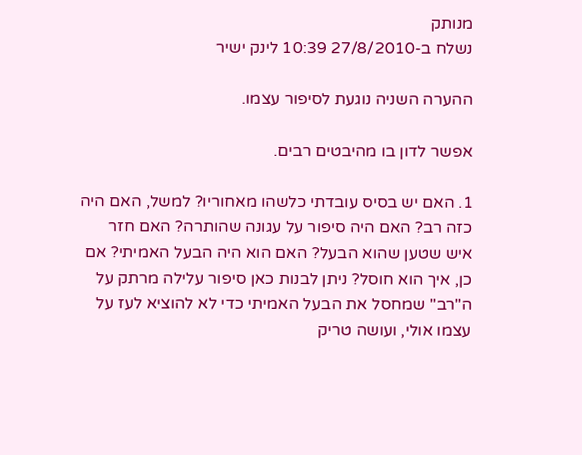מנותק
נשלח ב-27/8/2010 10:39 לינק ישיר

ההערה השניה נוגעת לסיפור עצמו.

אפשר לדון בו מהיבטים רבים.

1. האם יש בסיס עובדתי כלשהו מאחוריו? למשל, האם היה כזה רב? האם היה סיפור על עגונה שהותרה? האם חזר איש שטען שהוא הבעל? האם הוא היה הבעל האמיתי? אם כן, איך הוא חוסל? ניתן לבנות כאן סיפור עלילה מרתק על ה"רב" שמחסל את הבעל האמיתי כדי לא להוציא לעז על עצמו אולי, ועושה טריק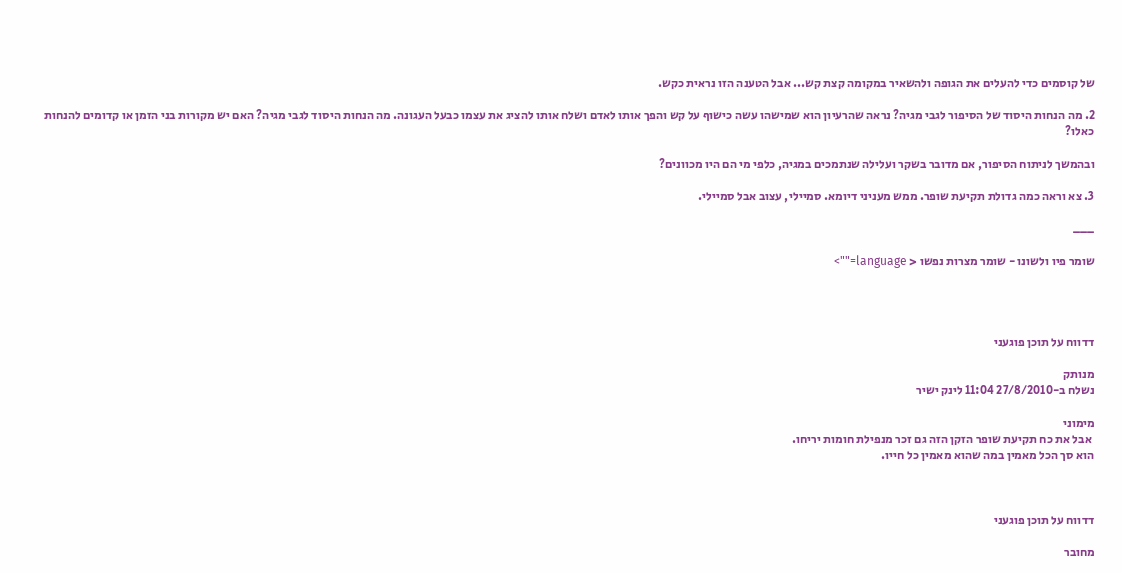של קוסמים כדי להעלים את הגופה ולהשאיר במקומה קצת קש... אבל הטענה הזו נראית כקש.

2. מה הנחות היסוד של הסיפור לגבי מגיה? נראה שהרעיון הוא שמישהו עשה כישוף על קש והפך אותו לאדם ושלח אותו להציג את עצמו כבעל העגונה. מה הנחות היסוד לגבי מגיה? האם יש מקורות בני הזמן או קדומים להנחות כאלו?

ובהמשך לניתוח הסיפור, אם מדובר בשקר ועלילה שנתמכים במגיה, כלפי מי הם היו מכוונים?

3. צא וראה כמה גדולת תקיעת שופר. ממש מעניני דיומא. סמיילי, עצוב אבל סמיילי.

___

שומר פיו ולשונו - שומר מצרות נפשו < language="">




דדווח על תוכן פוגעני

מנותק
נשלח ב-27/8/2010 11:04 לינק ישיר

מימוני
 אבל את כח תקיעת שופר הזקן הזה גם זכר מנפילת חומות יריחו.
הוא סך הכל מאמין במה שהוא מאמין כל חייו.



דדווח על תוכן פוגעני

מחובר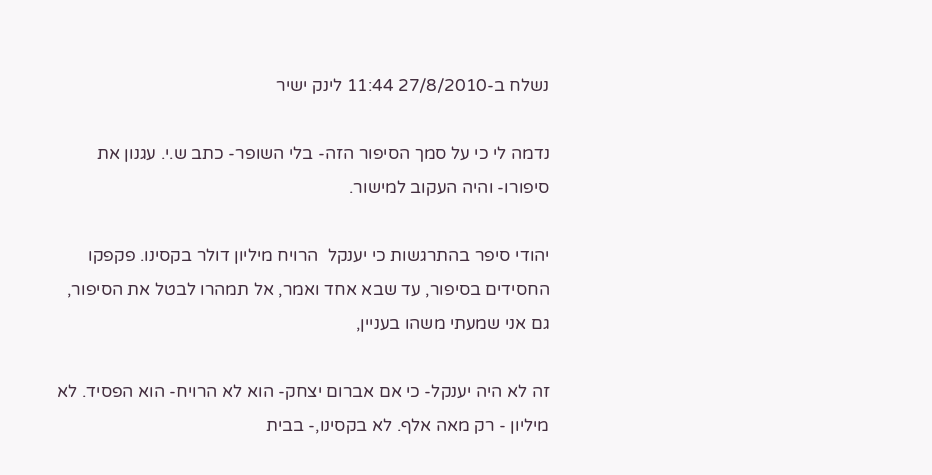נשלח ב-27/8/2010 11:44 לינק ישיר

נדמה לי כי על סמך הסיפור הזה- בלי השופר- כתב ש.י. עגנון את סיפורו- והיה העקוב למישור.

יהודי סיפר בהתרגשות כי יענקל  הרויח מיליון דולר בקסינו. פקפקו החסידים בסיפור, עד שבא אחד ואמר, אל תמהרו לבטל את הסיפור, גם אני שמעתי משהו בעניין,

זה לא היה יענקל- כי אם אברום יצחק- הוא לא הרויח- הוא הפסיד. לא מיליון - רק מאה אלף. לא בקסינו,- בבית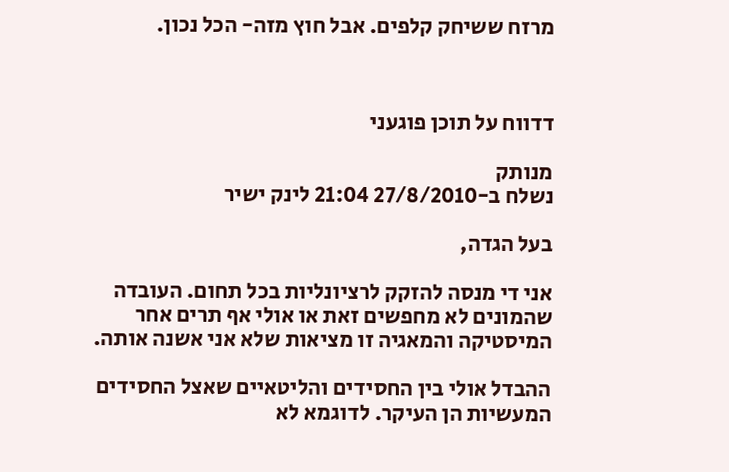מרזח ששיחק קלפים. אבל חוץ מזה- הכל נכון.



דדווח על תוכן פוגעני

מנותק
נשלח ב-27/8/2010 21:04 לינק ישיר

בעל הגדה,

אני די מנסה להזקק לרציונליות בכל תחום. העובדה שהמונים לא מחפשים זאת או אולי אף תרים אחר המיסטיקה והמאגיה זו מציאות שלא אני אשנה אותה.

ההבדל אולי בין החסידים והליטאיים שאצל החסידים המעשיות הן העיקר. לדוגמא לא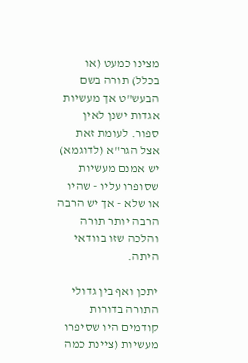מצינו כמעט (או בכלל) תורה בשם הבעש"ט אך מעשיות אגדות ישנן לאין ספור. לעומת זאת אצל הגר"א (לדוגמא) יש אמנם מעשיות שסופרו עליו - שהיו או שלא - אך יש הרבה הרבה יותר תורה והלכה שזו בוודאי היתה.

יתכן ואף בין גדולי התורה בדורות קודמים היו שסיפרו מעשיות (ציינת כמה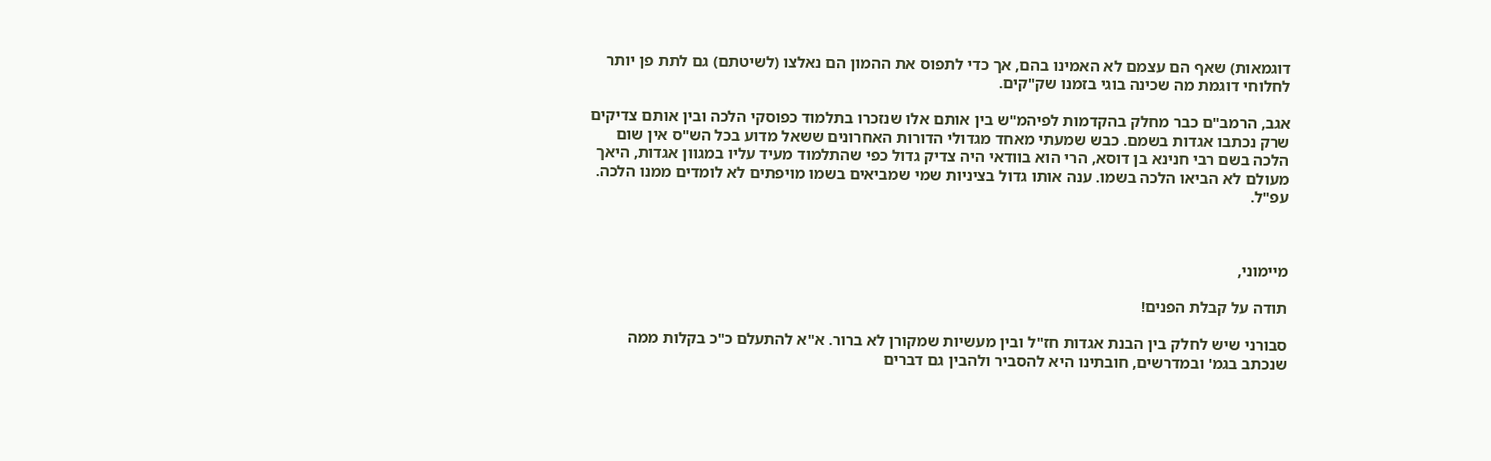דוגמאות) שאף הם עצמם לא האמינו בהם, אך כדי לתפוס את ההמון הם נאלצו (לשיטתם) גם לתת פן יותר לחלוחי דוגמת מה שכינה בוגי בזמנו שק"קים.

אגב, הרמב"ם כבר מחלק בהקדמות לפיהמ"ש בין אותם אלו שנזכרו בתלמוד כפוסקי הלכה ובין אותם צדיקים שרק נכתבו אגדות בשמם. כבש שמעתי מאחד מגדולי הדורות האחרונים ששאל מדוע בכל הש"ס אין שום הלכה בשם רבי חנינא בן דוסא, הרי הוא בוודאי היה צדיק גדול כפי שהתלמוד מעיד עליו במגוון אגדות, היאך מעולם לא הביאו הלכה בשמו. ענה אותו גדול בציניות שמי שמביאים בשמו מויפתים לא לומדים ממנו הלכה. עפ"ל.



מיימוני,

תודה על קבלת הפנים!

סבורני שיש לחלק בין הבנת אגדות חז"ל ובין מעשיות שמקורן לא ברור. א"א להתעלם כ"כ בקלות ממה שנכתב בגמ' ובמדרשים, חובתינו היא להסביר ולהבין גם דברים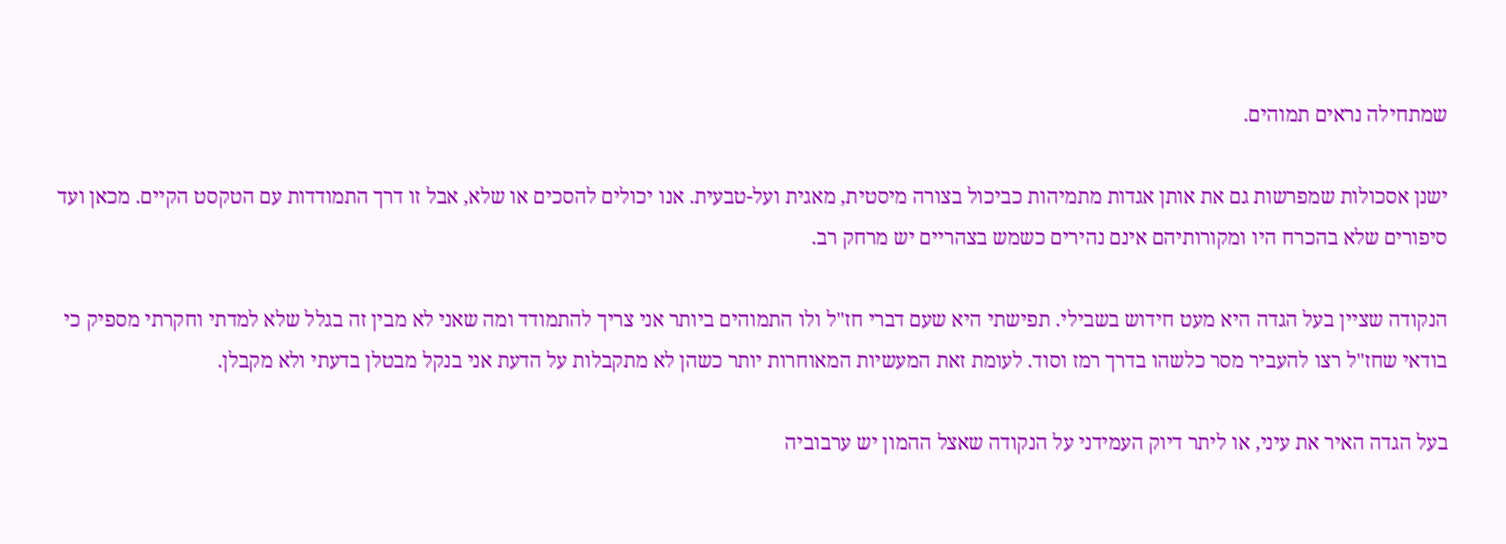שמתחילה נראים תמוהים.

ישנן אסכולות שמפרשות גם את אותן אגדות מתמיהות כביכול בצורה מיסטית, מאגית ועל-טבעית. אנו יכולים להסכים או שלא, אבל זו דרך התמודדות עם הטקסט הקיים. מכאן ועד סיפורים שלא בהכרח היו ומקורותיהם אינם נהירים כשמש בצהריים יש מרחק רב.

הנקודה שציין בעל הגדה היא מעט חידוש בשבילי. תפישתי היא שעם דברי חז"ל ולו התמוהים ביותר אני צריך להתמודד ומה שאני לא מבין זה בגלל שלא למדתי וחקרתי מספיק כי בודאי שחז"ל רצו להעביר מסר כלשהו בדרך רמז וסוד. לעומת זאת המעשיות המאוחרות יותר כשהן לא מתקבלות על הדעת אני בנקל מבטלן בדעתי ולא מקבלן.

בעל הגדה האיר את עיני, או ליתר דיוק העמידני על הנקודה שאצל ההמון יש ערבוביה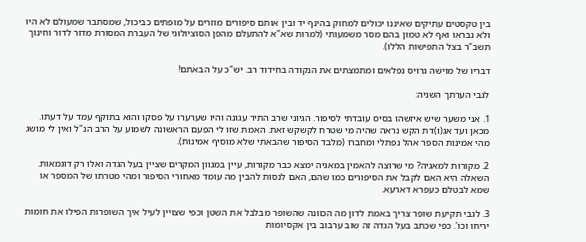בין טקסטים עתיקים שאיננו יכולים למחוק בהינף יד ובין אותם סיפורים מוזרים על מופתים כביכול, שמסתבר שמעולם לא היו ולא נבראו ואף לא טמון בהם מסר משמעותי (למרות שא"א להתעלם מהפן הסוציולוגי של העברת המסורת מדור לדור וחינוך תשב"ר בצל התפישות הללו).

דבריו של מוישה גרויס נפלאים ומתמצתים את הנקודה בחידוד רב. יש"כ על הבאתם!

לגבי הערתך השניה:

1. אני משער שיש איזשהו בסיס עובדתי לסיפור. הגיוני שרב התיר עגונה והיו שערערו על פסקו והוא בתוקף עמד על דעתו. מכאן ועד אג(ו)דת הקש נראה שהיה מי שטרח לקשקש זאת. האמת שזו לי הפעם הראשונה לשמוע על הרב הנ"ל ואין לי מושג מהי אמינות הספר אהל נפתלי ומחברו (מלבד הסיפור שהבאתי שלא מוסיף אמינות).

2. מקורות למאגיה? מי שרוצה להאמין במאגיה ימצא כבר מקורות, עיין במגוון המקרים שציין בעל הגדה ואלו רק דוגמאות. השאלה היא האם לקבל את הסיפורים כמו שהם, האם לנסות להבין מה עומד מאחורי הסיפור ומהי מטרתו של המספר או שמא לבטלם כעפרא דארעא.

3. לגבי תקיעת שופר צריך באמת לדון מה הכוונה שהשופר מבלבל את השטן וכפי שצויין לעיל איך השופרות הפילו את חומות יריחו וכו'. כפי שכתב בעל הגדה זה שוב ערבוב בין אקסיומות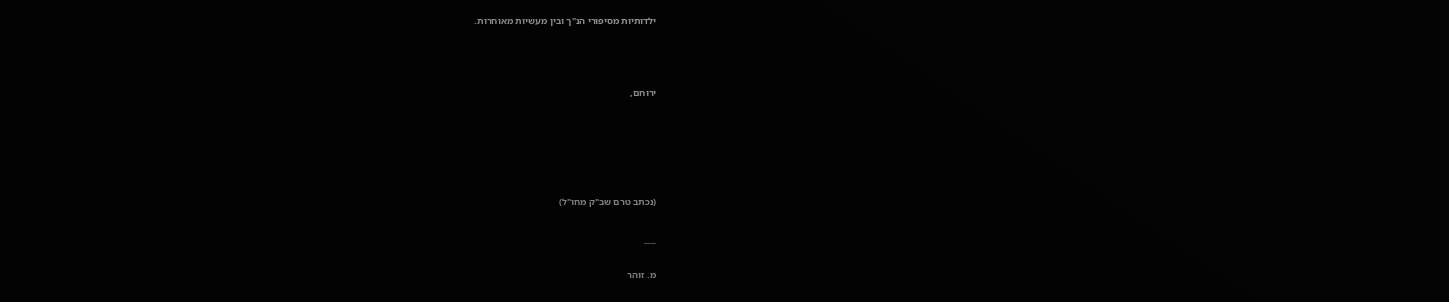ילדותיות מסיפורי הנ"ך ובין מעשיות מאוחרות.



ירוחם,





(נכתב טרם שב"ק מחו"ל)

___

מ. זוהר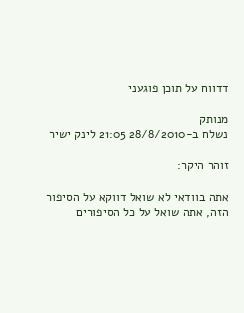דדווח על תוכן פוגעני

מנותק
נשלח ב-28/8/2010 21:05 לינק ישיר

זוהר היקר:

אתה בוודאי לא שואל דווקא על הסיפור הזה, אתה שואל על כל הסיפורים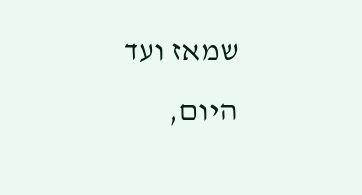שמאז ועד היום,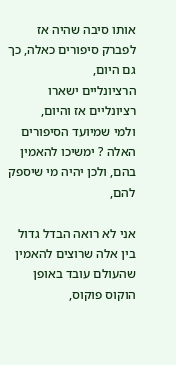אותו סיבה שהיה אז לפברק סיפורים כאלה, כך גם היום,
הרציונליים ישארו רציונליים אז והיום,
ולמי שמיועד הסיפורים האלה ? ימשיכו להאמין בהם, ולכן יהיה מי שיספק להם,

אני לא רואה הבדל גדול בין אלה שרוצים להאמין שהעולם עובד באופן הוקוס פוקוס,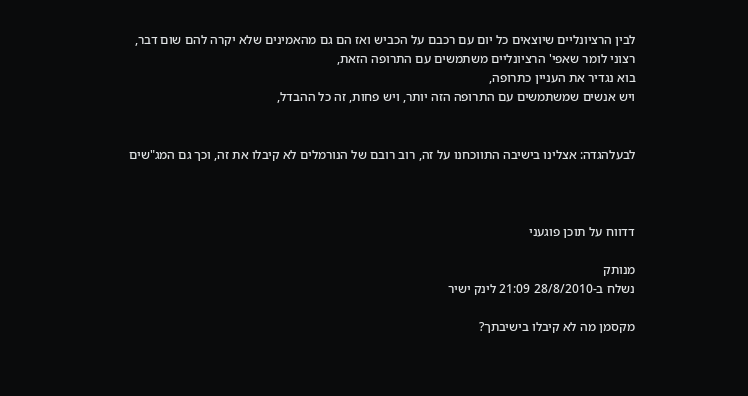לבין הרציונליים שיוצאים כל יום עם רכבם על הכביש ואז הם גם מהאמינים שלא יקרה להם שום דבר,
רצוני לומר שאפי' הרציונליים משתמשים עם התרופה הזאת,
בוא נגדיר את העניין כתרופה,
ויש אנשים שמשתמשים עם התרופה הזה יותר, ויש פחות, זה כל ההבדל,


לבעלהגדה: אצלינו בישיבה התווכחנו על זה, רוב רובם של הנורמלים לא קיבלו את זה, וכך גם המג"שים



דדווח על תוכן פוגעני

מנותק
נשלח ב-28/8/2010 21:09 לינק ישיר

מקסמן מה לא קיבלו בישיבתך?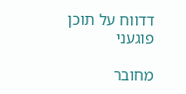דדווח על תוכן פוגעני

מחובר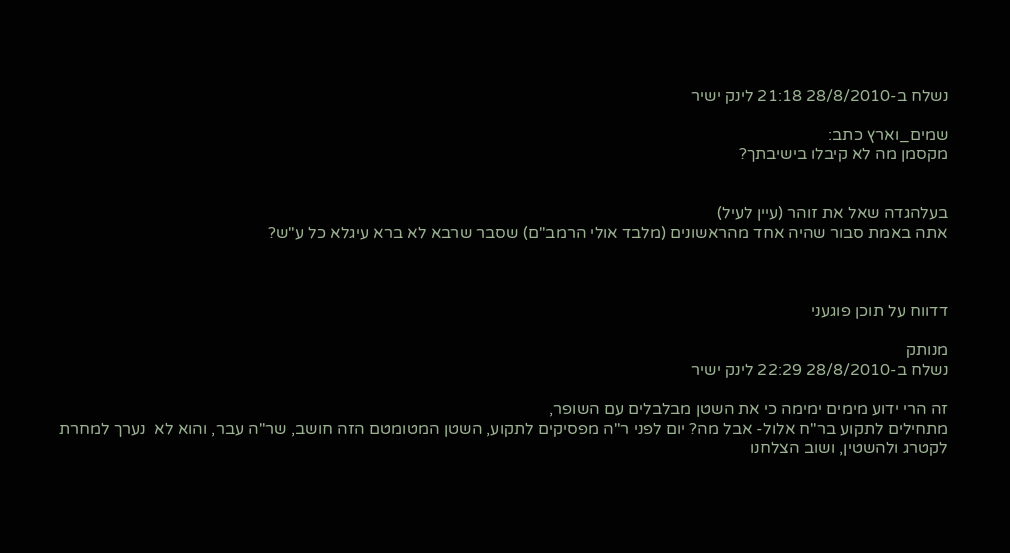נשלח ב-28/8/2010 21:18 לינק ישיר

שמים_וארץ כתב:
מקסמן מה לא קיבלו בישיבתך?


בעלהגדה שאל את זוהר (עיין לעיל)
אתה באמת סבור שהיה אחד מהראשונים (מלבד אולי הרמב"ם) שסבר שרבא לא ברא עיגלא כל ע"ש?



דדווח על תוכן פוגעני

מנותק
נשלח ב-28/8/2010 22:29 לינק ישיר

זה הרי ידוע מימים ימימה כי את השטן מבלבלים עם השופר,
מתחילים לתקוע בר"ח אלול- אבל מה? יום לפני ר"ה מפסיקים לתקוע, השטן המטומטם הזה חושב, שר"ה עבר, והוא לא  נערך למחרת לקטרג ולהשטין, ושוב הצלחנו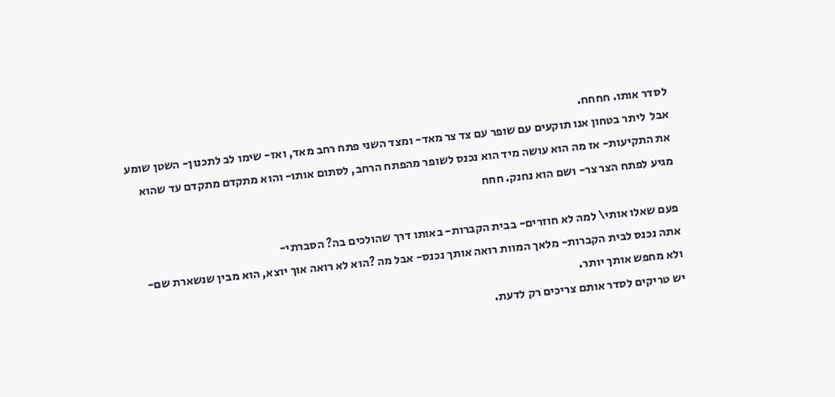לסדר אותו. חחחח.
אבל  ליתר בטחון אנו תוקעים עם שופר עם צד צר מאד- ומצד השני פתח רחב מאד, ואז- שימו לב לתכנון- השטן שומע את התקיעות- אז מה הוא עושה מיד הוא נכנס לשופר מהפתח הרחב, לסתום אותו- והוא מתקדם מתקדם עד שהוא מגיע לפתח הצר צר- ושם הוא נחנק. חחח

פעם שאלו אותי\ למה לא חוזרים- בבית הקברות- באותו דרך שהולכים בה? הסברתי-
אתה נכנס לבית הקברות- מלאך המוות רואה אותך נכנס- אבל מה ?הוא לא רואה אוך יוצא, הוא מבין שנשארת שם- ולא מחפש אותך יותר.
יש טריקים לסדר אותם צריכים רק לדעת.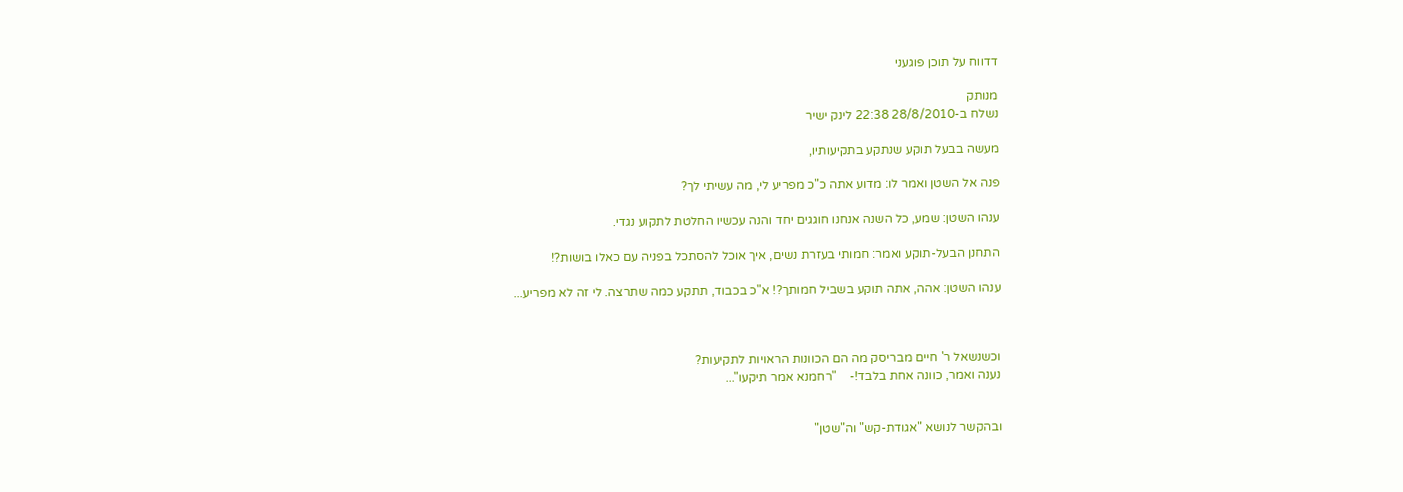דדווח על תוכן פוגעני

מנותק
נשלח ב-28/8/2010 22:38 לינק ישיר

מעשה בבעל תוקע שנתקע בתקיעותיו,

פנה אל השטן ואמר לו: מדוע אתה כ"כ מפריע לי, מה עשיתי לך?

ענהו השטן: שמע, כל השנה אנחנו חוגגים יחד והנה עכשיו החלטת לתקוע נגדי.

התחנן הבעל-תוקע ואמר: חמותי בעזרת נשים, איך אוכל להסתכל בפניה עם כאלו בושות?!

ענהו השטן: אהה, אתה תוקע בשביל חמותך?! א"כ בכבוד, תתקע כמה שתרצה. לי זה לא מפריע...



וכשנשאל ר' חיים מבריסק מה הם הכוונות הראויות לתקיעות?
נענה ואמר, כוונה אחת בלבד!-    "רחמנא אמר תיקעו"...


ובהקשר לנושא "אגודת-קש" וה"שטן"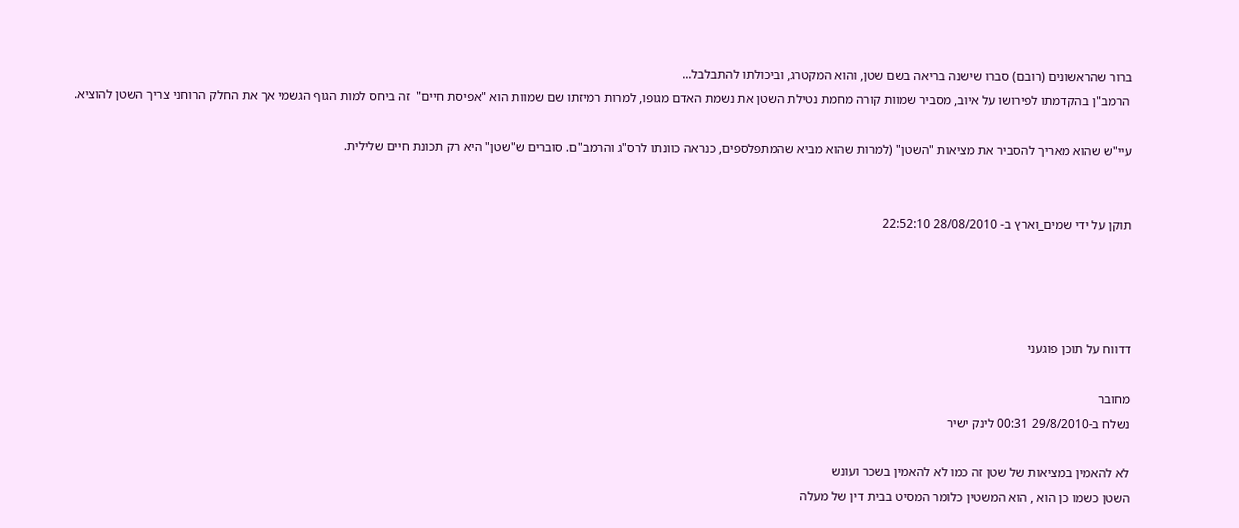ברור שהראשונים (רובם) סברו שישנה בריאה בשם שטן, והוא המקטרג, וביכולתו להתבלבל...
 הרמב"ן בהקדמתו לפירושו על איוב, מסביר שמוות קורה מחמת נטילת השטן את נשמת האדם מגופו, למרות רמיזתו שם שמוות הוא "אפיסת חיים"  זה ביחס למות הגוף הגשמי אך את החלק הרוחני צריך השטן להוציא.

עיי"ש שהוא מאריך להסביר את מציאות "השטן" (למרות שהוא מביא שהמתפלספים, כנראה כוונתו לרס"ג והרמב"ם. סוברים ש"שטן" היא רק תכונת חיים שלילית.


תוקן על ידי שמים_וארץ ב- 28/08/2010 22:52:10




דדווח על תוכן פוגעני

מחובר
נשלח ב-29/8/2010 00:31 לינק ישיר

לא להאמין במציאות של שטן זה כמו לא להאמין בשכר ועונש
השטן כשמו כן הוא , הוא המשטין כלומר המסיט בבית דין של מעלה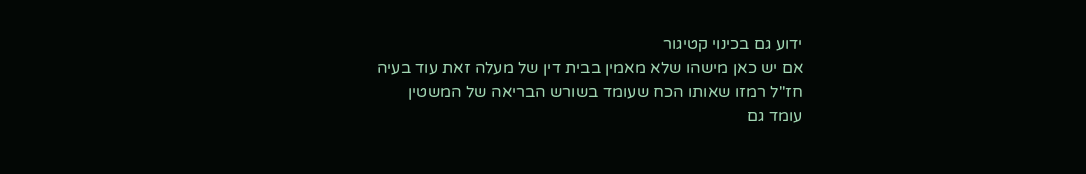ידוע גם בכינוי קטיגור
אם יש כאן מישהו שלא מאמין בבית דין של מעלה זאת עוד בעיה
חז"ל רמזו שאותו הכח שעומד בשורש הבריאה של המשטין
עומד גם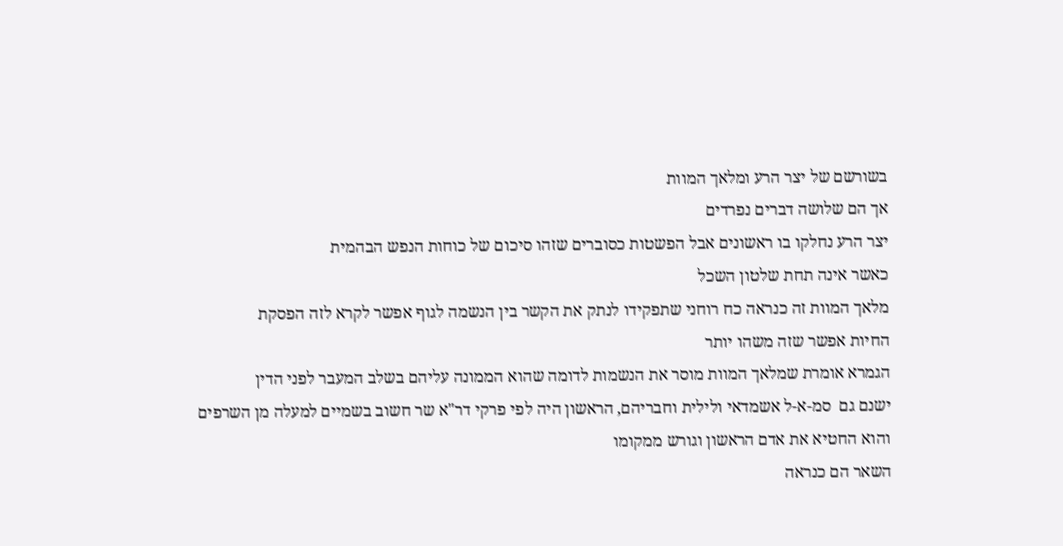בשורשם של יצר הרע ומלאך המוות
אך הם שלושה דברים נפרדים
יצר הרע נחלקו בו ראשונים אבל הפשטות כסוברים שזהו סיכום של כוחות הנפש הבהמית
כאשר אינה תחת שלטון השכל
מלאך המוות זה כנראה כח רוחני שתפקידו לנתק את הקשר בין הנשמה לגוף אפשר לקרא לזה הפסקת
החיות אפשר שזה משהו יותר
הגמרא אומרת שמלאך המוות מוסר את הנשמות לדומה שהוא הממונה עליהם בשלב המעבר לפני הדין
ישנם גם  סמ-א-ל אשמדאי ולילית וחבריהם, הראשון היה לפי פרקי דר"א שר חשוב בשמיים למעלה מן השרפים
והוא החטיא את אדם הראשון וגורש ממקומו
השאר הם כנראה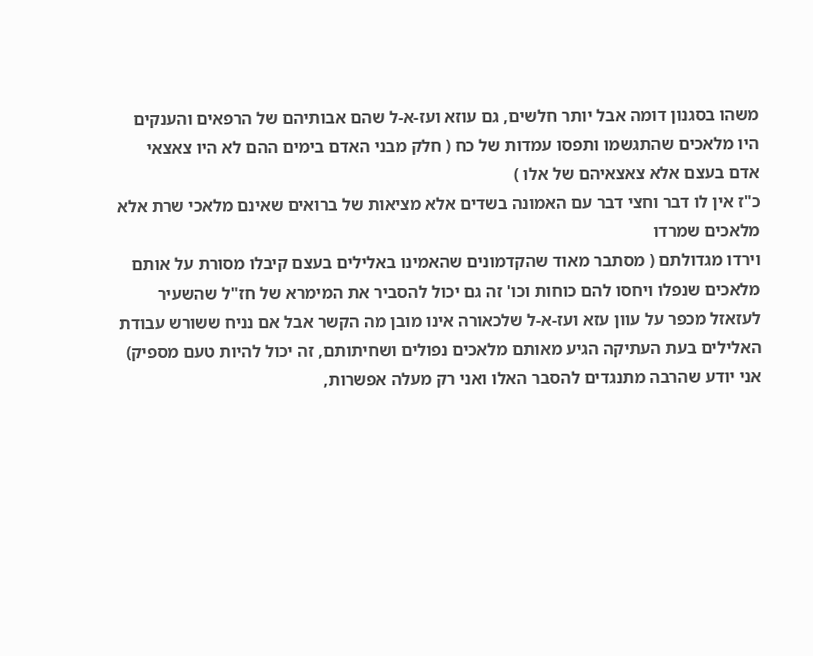משהו בסגנון דומה אבל יותר חלשים, גם עוזא ועז-א-ל שהם אבותיהם של הרפאים והענקים
היו מלאכים שהתגשמו ותפסו עמדות של כח ( חלק מבני האדם בימים ההם לא היו צאצאי אדם בעצם אלא צאצאיהם של אלו )
כ"ז אין לו דבר וחצי דבר עם האמונה בשדים אלא מציאות של ברואים שאינם מלאכי שרת אלא מלאכים שמרדו
וירדו מגדולתם ( מסתבר מאוד שהקדמונים שהאמינו באלילים בעצם קיבלו מסורת על אותם מלאכים שנפלו ויחסו להם כוחות וכו' זה גם יכול להסביר את המימרא של חז"ל שהשעיר לעזאזל מכפר על עוון עזא ועז-א-ל שלכאורה אינו מובן מה הקשר אבל אם נניח ששורש עבודת האלילים בעת העתיקה הגיע מאותם מלאכים נפולים ושחיתותם, זה יכול להיות טעם מספיק)
אני יודע שהרבה מתנגדים להסבר האלו ואני רק מעלה אפשרות,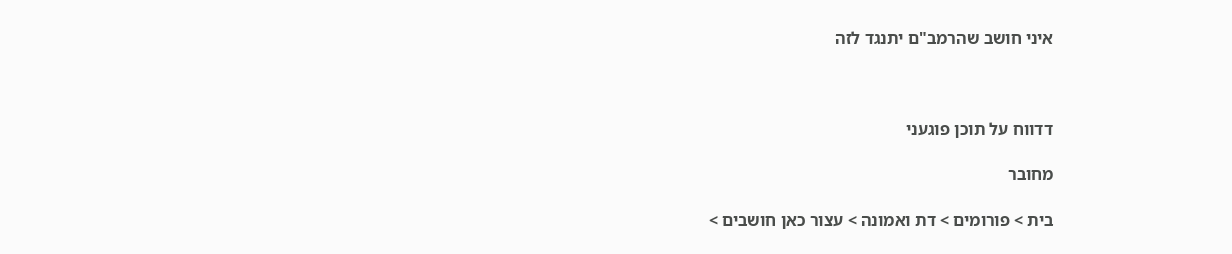איני חושב שהרמב"ם יתנגד לזה



דדווח על תוכן פוגעני

מחובר

בית > פורומים > דת ואמונה > עצור כאן חושבים >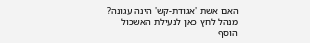האם אשת 'אגודת-קש' הינה עגונה?
מנהל לחץ כאן לנעילת האשכול
הוסף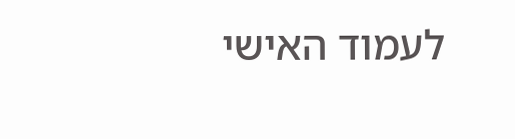לעמוד האישי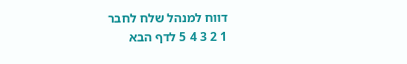דווח למנהל שלח לחבר
1 2 3 4 5 לדף הבא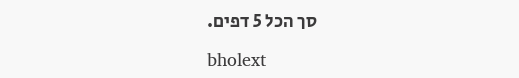סך הכל 5 דפים.

bholext